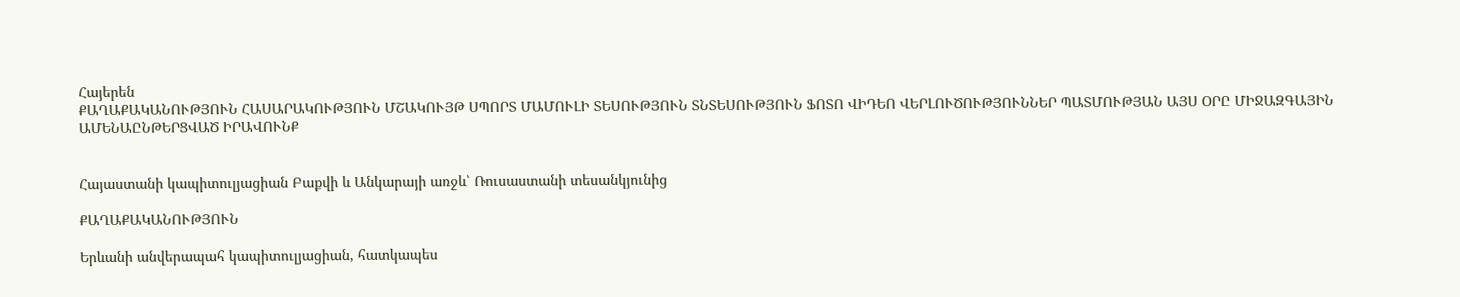Հայերեն
ՔԱՂԱՔԱԿԱՆՈՒԹՅՈՒՆ ՀԱՍԱՐԱԿՈՒԹՅՈՒՆ ՄՇԱԿՈՒՅԹ ՍՊՈՐՏ ՄԱՄՈՒԼԻ ՏԵՍՈՒԹՅՈՒՆ ՏՆՏԵՍՈՒԹՅՈՒՆ ՖՈՏՈ ՎԻԴԵՈ ՎԵՐԼՈՒԾՈՒԹՅՈՒՆՆԵՐ ՊԱՏՄՈՒԹՅԱՆ ԱՅՍ ՕՐԸ ՄԻՋԱԶԳԱՅԻՆ ԱՄԵՆԱԸՆԹԵՐՑՎԱԾ ԻՐԱՎՈՒՆՔ


Հայաստանի կապիտուլյացիան Բաքվի և Անկարայի առջև՝ Ռուսաստանի տեսանկյունից

ՔԱՂԱՔԱԿԱՆՈՒԹՅՈՒՆ

Երևանի անվերապահ կապիտուլյացիան, հատկապես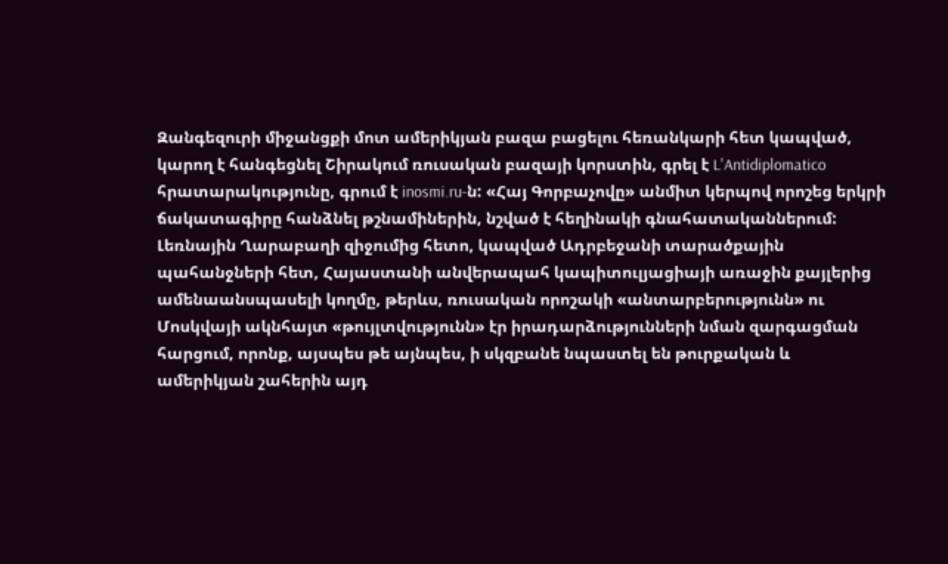Զանգեզուրի միջանցքի մոտ ամերիկյան բազա բացելու հեռանկարի հետ կապված, կարող է հանգեցնել Շիրակում ռուսական բազայի կորստին, գրել է L'Antidiplomatico հրատարակությունը, գրում է inosmi.ru-ն: «Հայ Գորբաչովը» անմիտ կերպով որոշեց երկրի ճակատագիրը հանձնել թշնամիներին, նշված է հեղինակի գնահատականներում: Լեռնային Ղարաբաղի զիջումից հետո, կապված Ադրբեջանի տարածքային պահանջների հետ, Հայաստանի անվերապահ կապիտուլյացիայի առաջին քայլերից ամենաանսպասելի կողմը, թերևս, ռուսական որոշակի «անտարբերությունն» ու Մոսկվայի ակնհայտ «թույլտվությունն» էր իրադարձությունների նման զարգացման հարցում, որոնք, այսպես թե այնպես, ի սկզբանե նպաստել են թուրքական և ամերիկյան շահերին այդ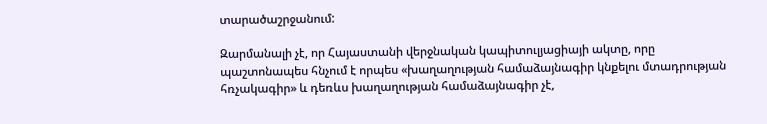տարածաշրջանում:

Զարմանալի չէ, որ Հայաստանի վերջնական կապիտուլյացիայի ակտը, որը պաշտոնապես հնչում է որպես «խաղաղության համաձայնագիր կնքելու մտադրության հռչակագիր» և դեռևս խաղաղության համաձայնագիր չէ,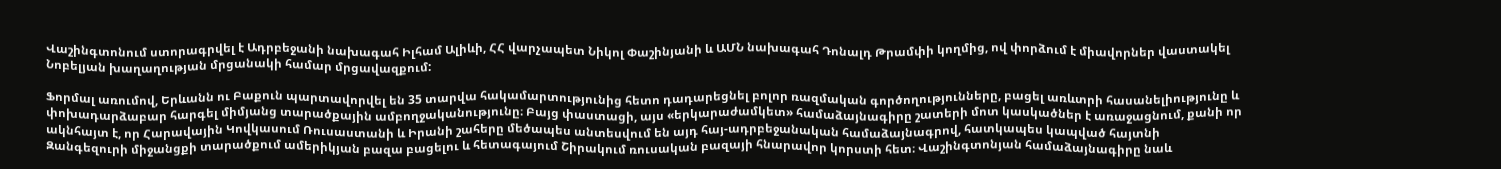Վաշինգտոնում ստորագրվել է Ադրբեջանի նախագահ Իլհամ Ալիևի, ՀՀ վարչապետ Նիկոլ Փաշինյանի և ԱՄՆ նախագահ Դոնալդ Թրամփի կողմից, ով փորձում է միավորներ վաստակել Նոբելյան խաղաղության մրցանակի համար մրցավազքում:

Ֆորմալ առումով, Երևանն ու Բաքուն պարտավորվել են 35 տարվա հակամարտությունից հետո դադարեցնել բոլոր ռազմական գործողությունները, բացել առևտրի հասանելիությունը և փոխադարձաբար հարգել միմյանց տարածքային ամբողջականությունը։ Բայց փաստացի, այս «երկարաժամկետ» համաձայնագիրը շատերի մոտ կասկածներ է առաջացնում, քանի որ ակնհայտ է, որ Հարավային Կովկասում Ռուսաստանի և Իրանի շահերը մեծապես անտեսվում են այդ հայ-ադրբեջանական համաձայնագրով, հատկապես կապված հայտնի Զանգեզուրի միջանցքի տարածքում ամերիկյան բազա բացելու և հետագայում Շիրակում ռուսական բազայի հնարավոր կորստի հետ։ Վաշինգտոնյան համաձայնագիրը նաև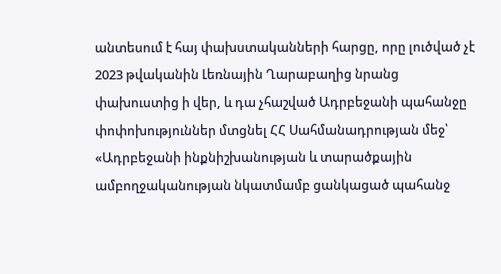անտեսում է հայ փախստականների հարցը, որը լուծված չէ 2023 թվականին Լեռնային Ղարաբաղից նրանց փախուստից ի վեր, և դա չհաշված Ադրբեջանի պահանջը փոփոխություններ մտցնել ՀՀ Սահմանադրության մեջ՝ «Ադրբեջանի ինքնիշխանության և տարածքային ամբողջականության նկատմամբ ցանկացած պահանջ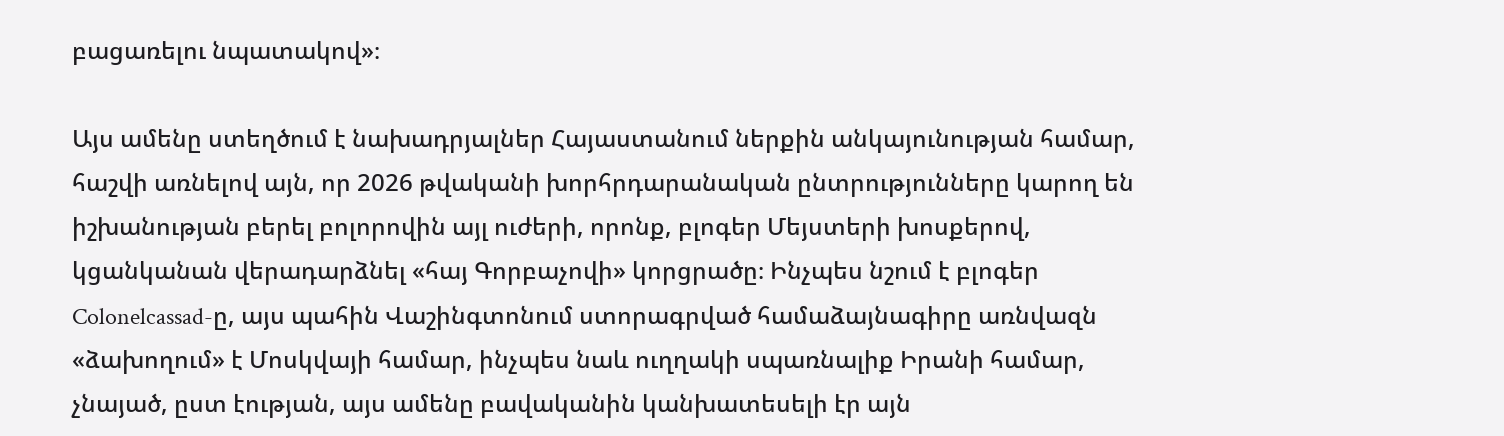բացառելու նպատակով»։

Այս ամենը ստեղծում է նախադրյալներ Հայաստանում ներքին անկայունության համար, հաշվի առնելով այն, որ 2026 թվականի խորհրդարանական ընտրությունները կարող են իշխանության բերել բոլորովին այլ ուժերի, որոնք, բլոգեր Մեյստերի խոսքերով, կցանկանան վերադարձնել «հայ Գորբաչովի» կորցրածը։ Ինչպես նշում է բլոգեր Colonelcassad-ը, այս պահին Վաշինգտոնում ստորագրված համաձայնագիրը առնվազն «ձախողում» է Մոսկվայի համար, ինչպես նաև ուղղակի սպառնալիք Իրանի համար, չնայած, ըստ էության, այս ամենը բավականին կանխատեսելի էր այն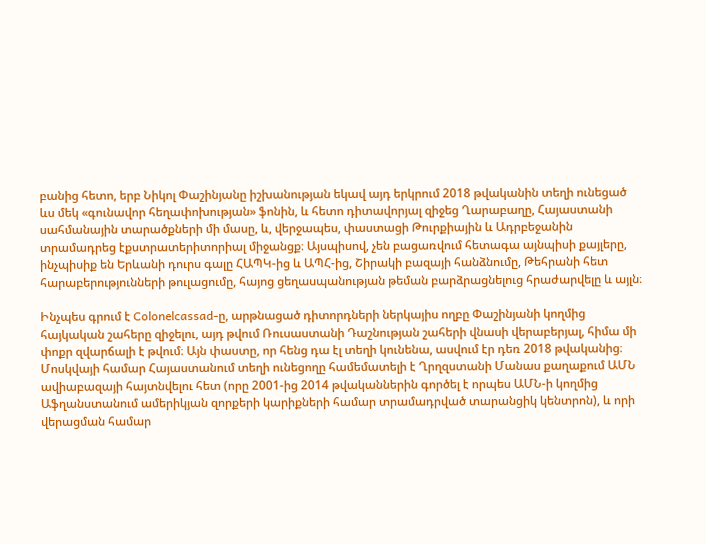բանից հետո, երբ Նիկոլ Փաշինյանը իշխանության եկավ այդ երկրում 2018 թվականին տեղի ունեցած ևս մեկ «գունավոր հեղափոխության» ֆոնին, և հետո դիտավորյալ զիջեց Ղարաբաղը, Հայաստանի սահմանային տարածքների մի մասը, և, վերջապես, փաստացի Թուրքիային և Ադրբեջանին տրամադրեց էքստրատերիտորիալ միջանցք։ Այսպիսով, չեն բացառվում հետագա այնպիսի քայլերը, ինչպիսիք են Երևանի դուրս գալը ՀԱՊԿ-ից և ԱՊՀ-ից, Շիրակի բազայի հանձնումը, Թեհրանի հետ հարաբերությունների թուլացումը, հայոց ցեղասպանության թեման բարձրացնելուց հրաժարվելը և այլն։

Ինչպես գրում է Colonelcassad-ը, արթնացած դիտորդների ներկայիս ողբը Փաշինյանի կողմից հայկական շահերը զիջելու, այդ թվում Ռուսաստանի Դաշնության շահերի վնասի վերաբերյալ, հիմա մի փոքր զվարճալի է թվում։ Այն փաստը, որ հենց դա էլ տեղի կունենա, ասվում էր դեռ 2018 թվականից։ Մոսկվայի համար Հայաստանում տեղի ունեցողը համեմատելի է Ղրղզստանի Մանաս քաղաքում ԱՄՆ ավիաբազայի հայտնվելու հետ (որը 2001-ից 2014 թվականներին գործել է որպես ԱՄՆ-ի կողմից Աֆղանստանում ամերիկյան զորքերի կարիքների համար տրամադրված տարանցիկ կենտրոն), և որի վերացման համար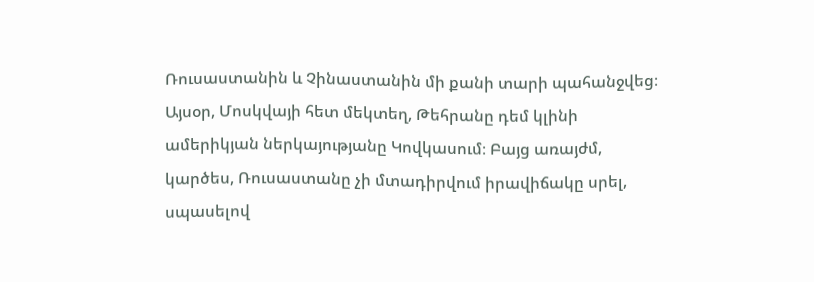Ռուսաստանին և Չինաստանին մի քանի տարի պահանջվեց։ Այսօր, Մոսկվայի հետ մեկտեղ, Թեհրանը դեմ կլինի ամերիկյան ներկայությանը Կովկասում։ Բայց առայժմ, կարծես, Ռուսաստանը չի մտադիրվում իրավիճակը սրել, սպասելով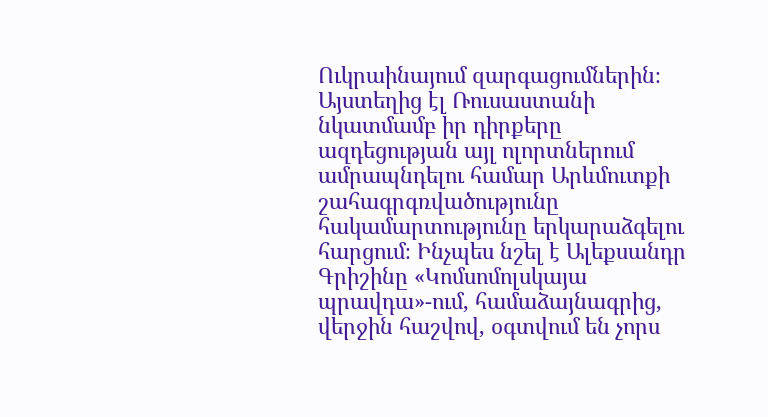Ուկրաինայում զարգացումներին։ Այստեղից էլ Ռուսաստանի նկատմամբ իր դիրքերը ազդեցության այլ ոլորտներում ամրապնդելու համար Արևմուտքի շահագրգռվածությունը հակամարտությունը երկարաձգելու հարցում։ Ինչպես նշել է Ալեքսանդր Գրիշինը «Կոմսոմոլսկայա պրավդա»-ում, համաձայնագրից, վերջին հաշվով, օգտվում են չորս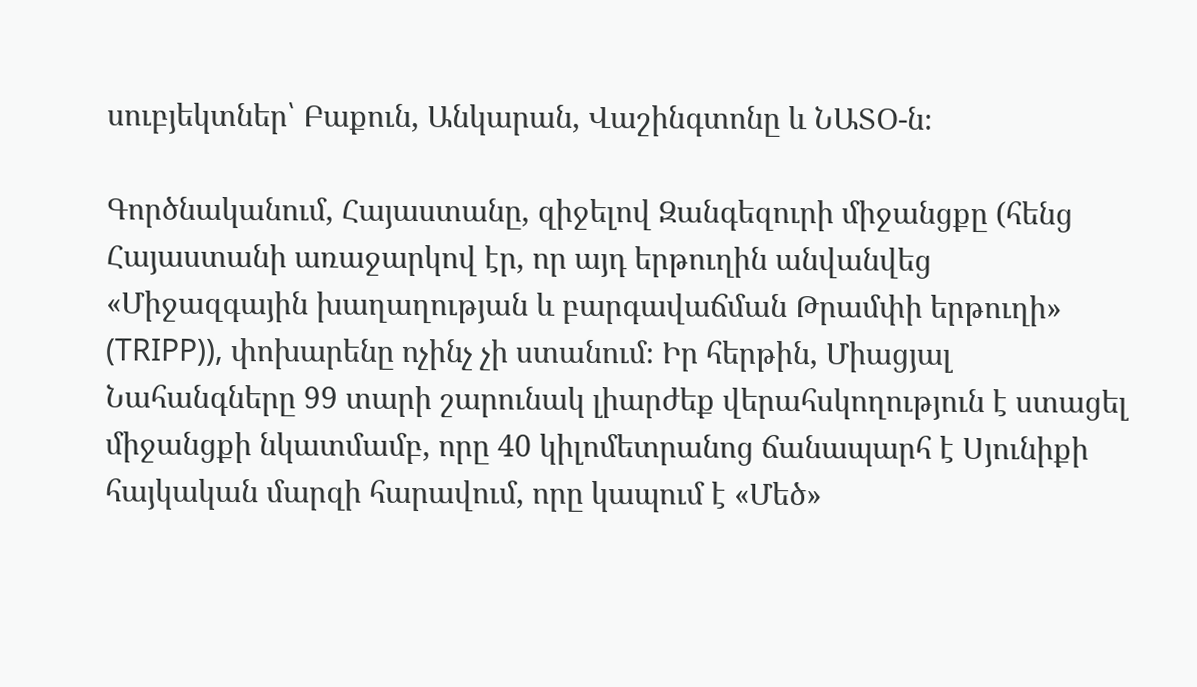սուբյեկտներ՝ Բաքուն, Անկարան, Վաշինգտոնը և ՆԱՏՕ-ն։

Գործնականում, Հայաստանը, զիջելով Զանգեզուրի միջանցքը (հենց Հայաստանի առաջարկով էր, որ այդ երթուղին անվանվեց «Միջազգային խաղաղության և բարգավաճման Թրամփի երթուղի» (TRIPP)), փոխարենը ոչինչ չի ստանում։ Իր հերթին, Միացյալ Նահանգները 99 տարի շարունակ լիարժեք վերահսկողություն է ստացել միջանցքի նկատմամբ, որը 40 կիլոմետրանոց ճանապարհ է Սյունիքի հայկական մարզի հարավում, որը կապում է «Մեծ»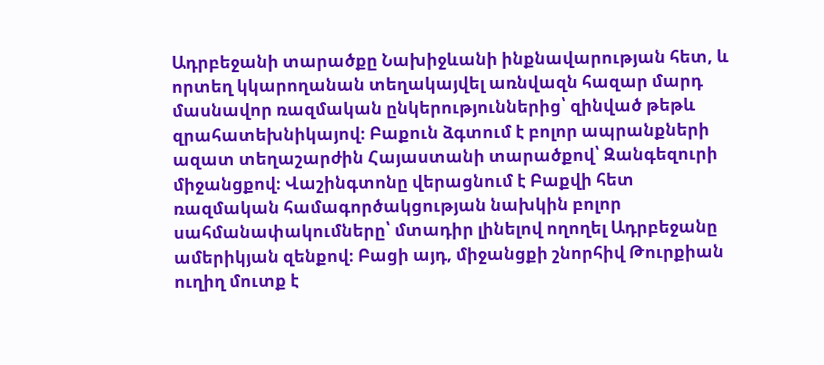Ադրբեջանի տարածքը Նախիջևանի ինքնավարության հետ, և որտեղ կկարողանան տեղակայվել առնվազն հազար մարդ մասնավոր ռազմական ընկերություններից՝ զինված թեթև զրահատեխնիկայով։ Բաքուն ձգտում է բոլոր ապրանքների ազատ տեղաշարժին Հայաստանի տարածքով՝ Զանգեզուրի միջանցքով։ Վաշինգտոնը վերացնում է Բաքվի հետ ռազմական համագործակցության նախկին բոլոր սահմանափակումները՝ մտադիր լինելով ողողել Ադրբեջանը ամերիկյան զենքով։ Բացի այդ, միջանցքի շնորհիվ Թուրքիան ուղիղ մուտք է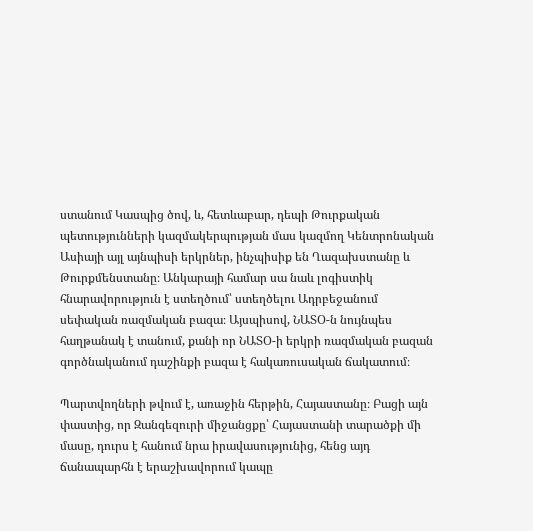ստանում Կասպից ծով, և, հետևաբար, դեպի Թուրքական պետությունների կազմակերպության մաս կազմող Կենտրոնական Ասիայի այլ այնպիսի երկրներ, ինչպիսիք են Ղազախստանը և Թուրքմենստանը։ Անկարայի համար սա նաև լոգիստիկ հնարավորություն է ստեղծում՝ ստեղծելու Ադրբեջանում սեփական ռազմական բազա։ Այսպիսով, ՆԱՏՕ-ն նույնպես հաղթանակ է տանում, քանի որ ՆԱՏՕ-ի երկրի ռազմական բազան գործնականում դաշինքի բազա է հակառուսական ճակատում։

Պարտվողների թվում է, առաջին հերթին, Հայաստանը։ Բացի այն փաստից, որ Զանգեզուրի միջանցքը՝ Հայաստանի տարածքի մի մասը, դուրս է հանում նրա իրավասությունից, հենց այդ ճանապարհն է երաշխավորում կապը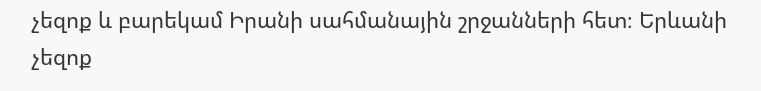չեզոք և բարեկամ Իրանի սահմանային շրջանների հետ։ Երևանի չեզոք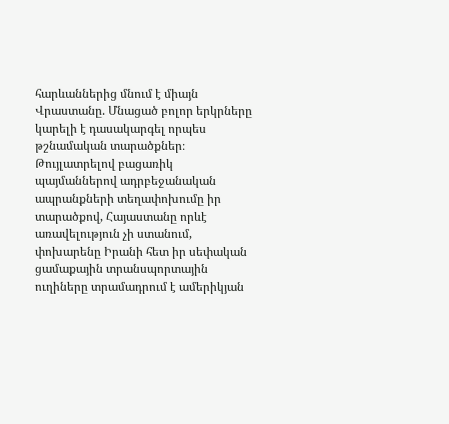հարևաններից մնում է միայն Վրաստանը. Մնացած բոլոր երկրները կարելի է դասակարգել որպես թշնամական տարածքներ։ Թույլատրելով բացառիկ պայմաններով ադրբեջանական ապրանքների տեղափոխումը իր տարածքով, Հայաստանը որևէ առավելություն չի ստանում, փոխարենը Իրանի հետ իր սեփական ցամաքային տրանսպորտային ուղիները տրամադրում է ամերիկյան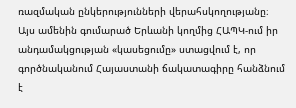ռազմական ընկերությունների վերահսկողությանը։ Այս ամենին գումարած Երևանի կողմից ՀԱՊԿ-ում իր անդամակցության «կասեցումը» ստացվում է, որ գործնականում Հայաստանի ճակատագիրը հանձնում է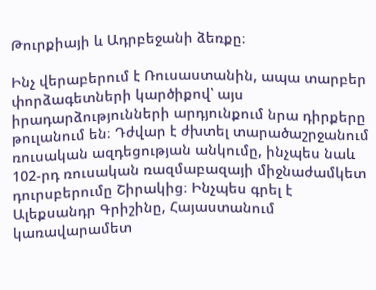Թուրքիայի և Ադրբեջանի ձեռքը։

Ինչ վերաբերում է Ռուսաստանին, ապա տարբեր փորձագետների կարծիքով՝ այս իրադարձությունների արդյունքում նրա դիրքերը թուլանում են։ Դժվար է ժխտել տարածաշրջանում ռուսական ազդեցության անկումը, ինչպես նաև 102-րդ ռուսական ռազմաբազայի միջնաժամկետ դուրսբերումը Շիրակից։ Ինչպես գրել է Ալեքսանդր Գրիշինը, Հայաստանում կառավարամետ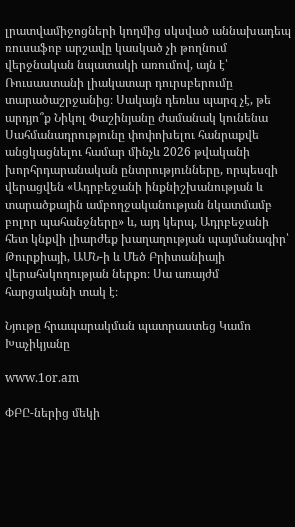լրատվամիջոցների կողմից սկսված աննախադեպ ռուսաֆոբ արշավը կասկած չի թողնում վերջնական նպատակի առումով, այն է՝ Ռուսաստանի լիակատար դուրսբերումը տարածաշրջանից։ Սակայն դեռևս պարզ չէ, թե արդյո՞ք Նիկոլ Փաշինյանը ժամանակ կունենա Սահմանադրությունը փոփոխելու հանրաքվե անցկացնելու համար մինչև 2026 թվականի խորհրդարանական ընտրությունները, որպեսզի վերացվեն «Ադրբեջանի ինքնիշխանության և տարածքային ամբողջականության նկատմամբ բոլոր պահանջները» և, այդ կերպ, Ադրբեջանի հետ կնքվի լիարժեք խաղաղության պայմանագիր՝ Թուրքիայի, ԱՄՆ-ի և Մեծ Բրիտանիայի վերահսկողության ներքո։ Սա առայժմ հարցականի տակ է։

Նյութը հրապարակման պատրաստեց Կամո Խաչիկյանը

www.1or.am

ՓԲԸ-ներից մեկի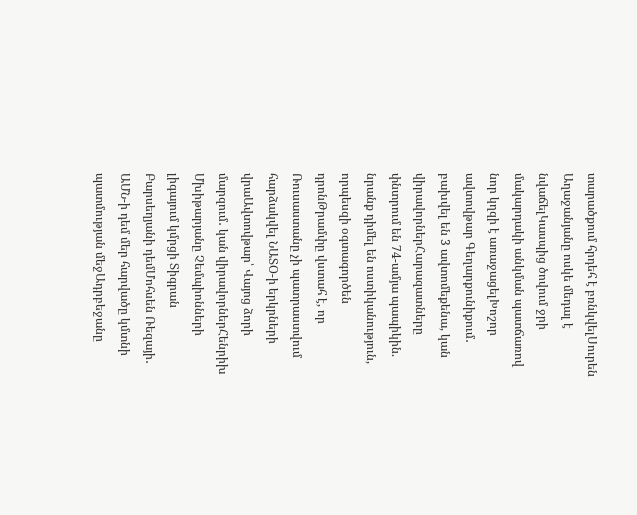տարածքում հրդեհ է բռնկվելՍուրեն Աղաջանյանը ոսկե մեդալ է նվաճելԿասպից ծովում ջրի մակարդակի անկման պատճառով նոր կղզի է առաջացելԽոշոր ավտովթար Գեղարքունիքում․ բախվել են 3 ավտոմեքենա, կան վիրավորներՀարազատները փնտրում են 74-ամյա պապիկին. նրանք դիմել են ոստիկանություն, որպեսզի օգտագործեն դրոնԹրամփը վստահ է, որ Ռուսաստանը չի պատրաստվում հարձակվել ՆԱՏՕ-ի երկրների վրաԱվտովթար՝ Վայոց ձորի մարզում․ կան վիրավորներՀենրիխ Մխիթարյանը Չեմպիոնների լիգայում կմրցի Տիգրան Բարսեղյանի դեմՄոհսեն Ռեզայի․ ԱՄՆ-ի դեմ մեր հարվածը կմտնի պատմության մեջԱդրբեջանը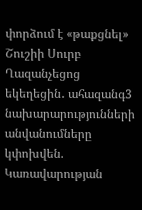փորձում է «թաքցնել» Շուշիի Սուրբ Ղազանչեցոց եկեղեցին․ ահազանգ3 նախարարությունների անվանումները կփոխվեն. Կառավարության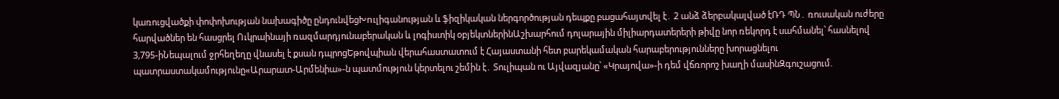կառուցվածքի փոփոխության նախագիծը ընդունվեցԽnւլիգանության և ֆիզիկական ներգործության դեպքը բացահայտվել է․ 2 անձ ձերբակալված էՌԴ ՊՆ․ ռուսական ուժերը հարվածներ են հասցրել Ուկրաինայի ռազմարդյունաբերական և լոգիստիկ օբյեկտներինԱշխարհում դոլարային միլիարդատերերի թիվը նոր ռեկորդ է սահմանել՝ հասնելով 3,795-իՆեպալում ջրհեղեղը վնասել է քսան դպրոցԵթովպիան վերահաստատում է Հայաստանի հետ բարեկամական հարաբերությունները խորացնելու պատրաստակամությունը«Արարատ-Արմենիա»-ն պատմություն կերտելու շեմին է․ Տուլիպան ու Այվազյանը՝ «Կրայովա»-ի դեմ վճռորոշ խաղի մասինԶգուշացում.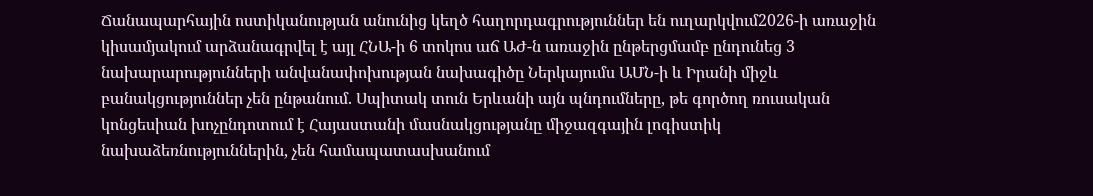Ճանապարհային ոստիկանության անունից կեղծ հաղորդագրություններ են ուղարկվում2026-ի առաջին կիսամյակում արձանագրվել է այլ ՀՆԱ-ի 6 տոկոս աճ ԱԺ-ն առաջին ընթերցմամբ ընդունեց 3 նախարարությունների անվանափոխության նախագիծը Ներկայումս ԱՄՆ-ի և Իրանի միջև բանակցություններ չեն ընթանում. Սպիտակ տուն Երևանի այն պնդումները, թե գործող ռուսական կոնցեսիան խոչընդոտում է Հայաստանի մասնակցությանը միջազգային լոգիստիկ նախաձեռնություններին, չեն համապատասխանում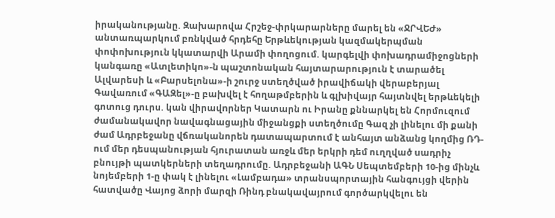իրականությանը. Զախարովա Հրշեջ-փրկարարները մարել են «ՋՐՎԵԺ» անտառպարկում բռնկված հրդեհը Երթևեկության կազմակերպման փոփոխություն կկատարվի Արամի փողոցում. կարգելվի փոխադրամիջոցների կանգառը «Ատլետիկո»-ն պաշտոնական հայտարարություն է տարածել Ալվարեսի և «Բարսելոնա»-ի շուրջ ստեղծված իրավիճակի վերաբերյալ Գավառում «ԳԱԶել»-ը բախվել է հողաթմբերին և գլխիվայր հայտնվել երթևեկելի գոտուց դուրս. կան վիրավnրներ Կատարն ու Իրանը քննարկել են Հորմուզում ժամանակավոր նավագնացային միջանցքի ստեղծումը Գազ չի լինելու մի քանի ժամ Ադրբեջանը վճռականորեն դատապարտում է անհայտ անձանց կողմից ՌԴ-ում մեր դեսպանության հյուրատան առջև մեր երկրի դեմ ուղղված uադրիչ բնույթի պատկերների տեղադրումը. Ադրբեջանի ԱԳՆ Սեպտեմբերի 10-ից մինչև նոյեմբերի 1-ը փակ է լինելու «Լամբադա» տրանսպորտային հանգույցի վերին հատվածը Վայոց ձորի մարզի Ռինդ բնակավայրում գործարկվելու են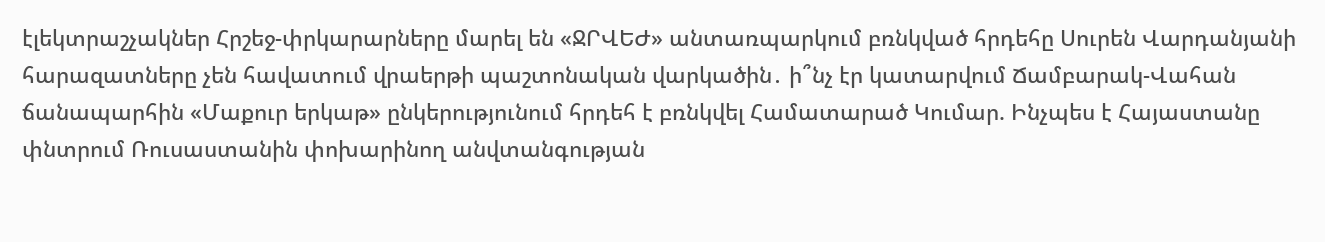էլեկտրաշչակներ Հրշեջ-փրկարարները մարել են «ՋՐՎԵԺ» անտառպարկում բռնկված հրդեհը Սուրեն Վարդանյանի հարազատները չեն հավատում վրաերթի պաշտոնական վարկածին․ ի՞նչ էր կատարվում Ճամբարակ-Վահան ճանապարհին «Մաքուր երկաթ» ընկերությունում հրդեհ է բռնկվել Համատարած Կումար. Ինչպես է Հայաստանը փնտրում Ռուսաստանին փոխարինող անվտանգության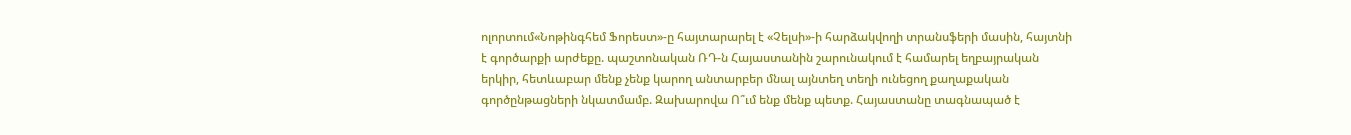ոլորտում«Նոթինգհեմ Ֆորեստ»-ը հայտարարել է «Չելսի»-ի հարձակվողի տրանսֆերի մասին, հայտնի է գործարքի արժեքը. պաշտոնական ՌԴ-ն Հայաստանին շարունակում է համարել եղբայրական երկիր, հետևաբար մենք չենք կարող անտարբեր մնալ այնտեղ տեղի ունեցող քաղաքական գործընթացների նկատմամբ. Զախարովա Ո՞ւմ ենք մենք պետք. Հայաստանը տագնապած է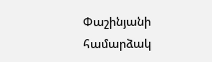Փաշինյանի համարձակ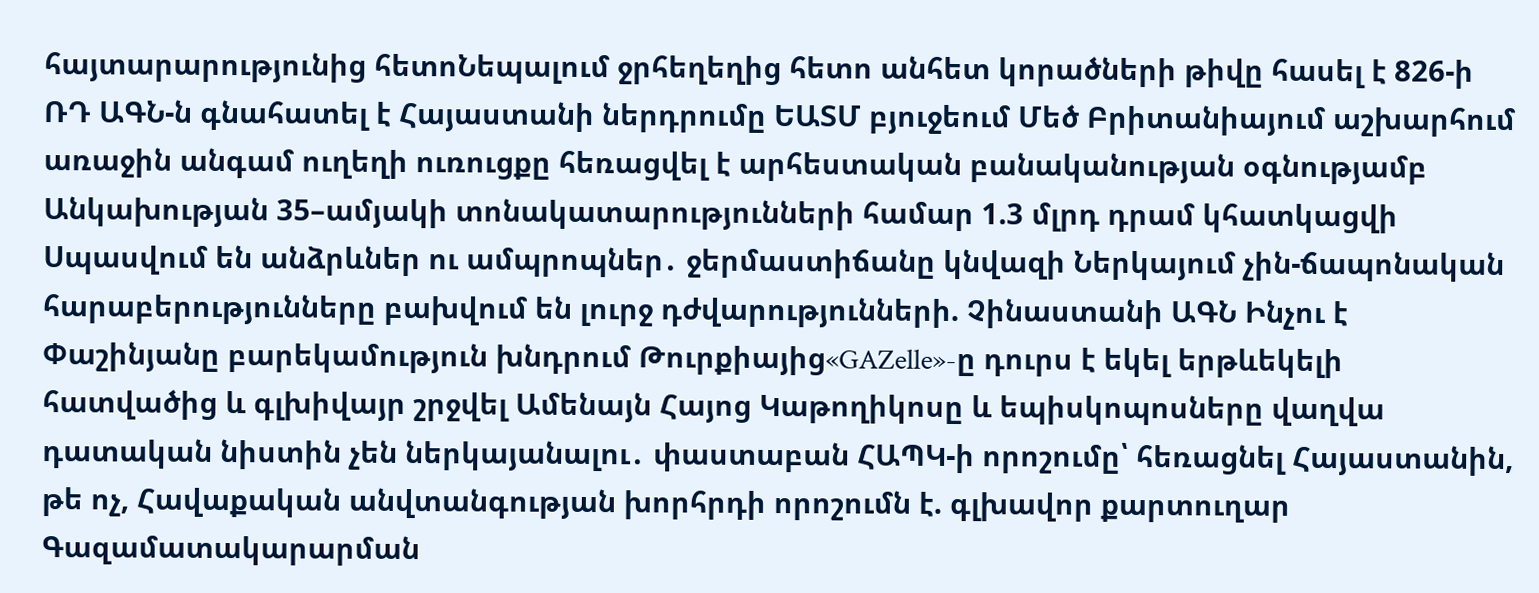հայտարարությունից հետոՆեպալում ջրհեղեղից հետո անհետ կորածների թիվը հասել է 826-ի ՌԴ ԱԳՆ-ն գնահատել է Հայաստանի ներդրումը ԵԱՏՄ բյուջեում Մեծ Բրիտանիայում աշխարհում առաջին անգամ ուղեղի ուռուցքը հեռացվել է արհեստական բանականության օգնությամբ Անկախության 35–ամյակի տոնակատարությունների համար 1.3 մլրդ դրամ կհատկացվի Սպասվում են անձրևներ ու ամպրոպներ․ ջերմաստիճանը կնվազի Ներկայում չին-ճապոնական հարաբերությունները բախվում են լուրջ դժվարությունների. Չինաստանի ԱԳՆ Ինչու է Փաշինյանը բարեկամություն խնդրում Թուրքիայից«GAZelle»-ը դուրս է եկել երթևեկելի հատվածից և գլխիվայր շրջվել Ամենայն Հայոց Կաթողիկոսը և եպիսկոպոսները վաղվա դատական նիստին չեն ներկայանալու․ փաստաբան ՀԱՊԿ-ի որոշումը՝ հեռացնել Հայաստանին, թե ոչ, Հավաքական անվտանգության խորհրդի որոշումն է. գլխավոր քարտուղար Գազամատակարարման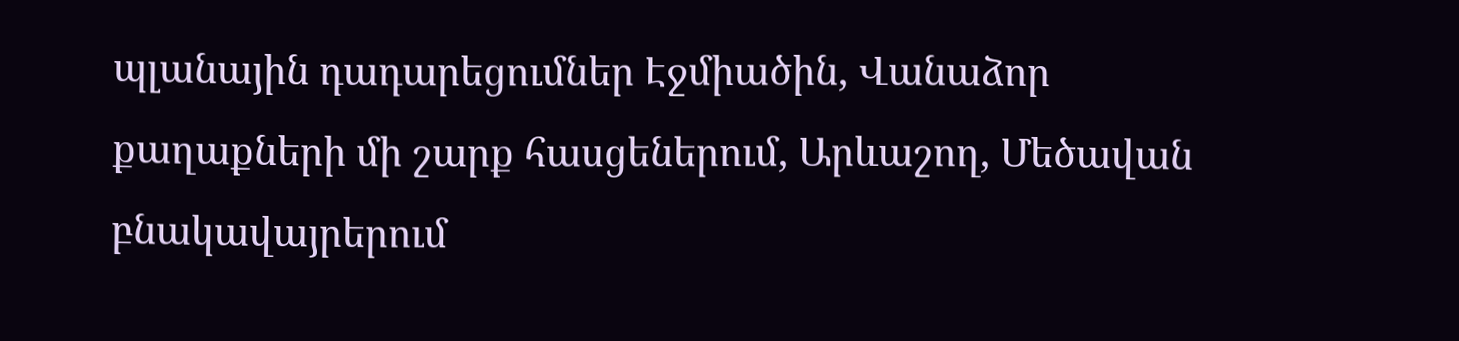պլանային դադարեցումներ Էջմիածին, Վանաձոր քաղաքների մի շարք հասցեներում, Արևաշող, Մեծավան բնակավայրերում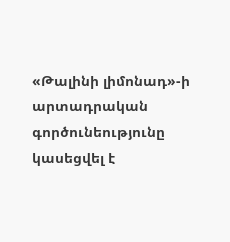«Թալինի լիմոնադ»-ի արտադրական գործունեությունը կասեցվել է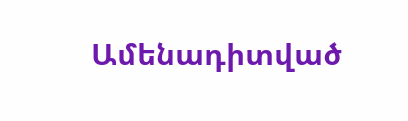Ամենադիտված